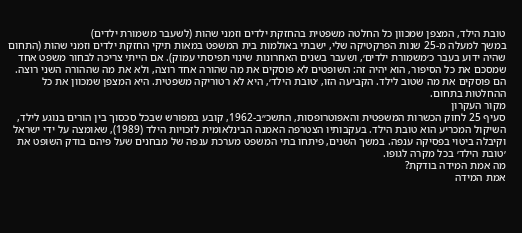טובת הילד, המצפן שמכוון כל החלטה משפטית בהחזקת ילדים וזמני שהות (לשעבר משמורת ילדים)
במשך למעלה מ-25 שנות הפרקטיקה שלי, ישבתי באולמות בית המשפט במאות תיקי החזקת ילדים וזמני שהות (התחום שהיה ידוע בעבר כ׳משמורת ילדים׳, ושעבר בשנים האחרונות שינוי תפיסתי עמוק). אם הייתי צריכה לבחור משפט אחד שמסכם את כל הסיפור, הוא יהיה זה: השופטים לא פוסקים את מה שהורה אחד רוצה, ולא את מה שההורה השני רוצה. הם פוסקים את מה שטוב לילד. הקביעה הזו, ׳טובת הילד׳, היא לא רטוריקה משפטית. היא המצפן שמכוון את כל ההחלטות בתחום.
מקור העקרון
סעיף 25 לחוק הכשרות המשפטית והאפוטרופסות, התשכ״ב-1962, קובע במפורש שבכל סכסוך בין הורים בנוגע לילד, השיקול המכריע הוא טובת הילד. בעקבותיו הצטרפה האמנה הבינלאומית לזכויות הילד (1989), שאומצה על ידי ישראל וקיבלה ביטוי בפסיקה ענפה. במשך השנים, פיתחו בתי המשפט מערכת ענפה של מבחנים שעל פיהם בודק השופט את ׳טובת הילד׳ בכל מקרה לגופו.
מה אמת המידה בודקת?
אמת המידה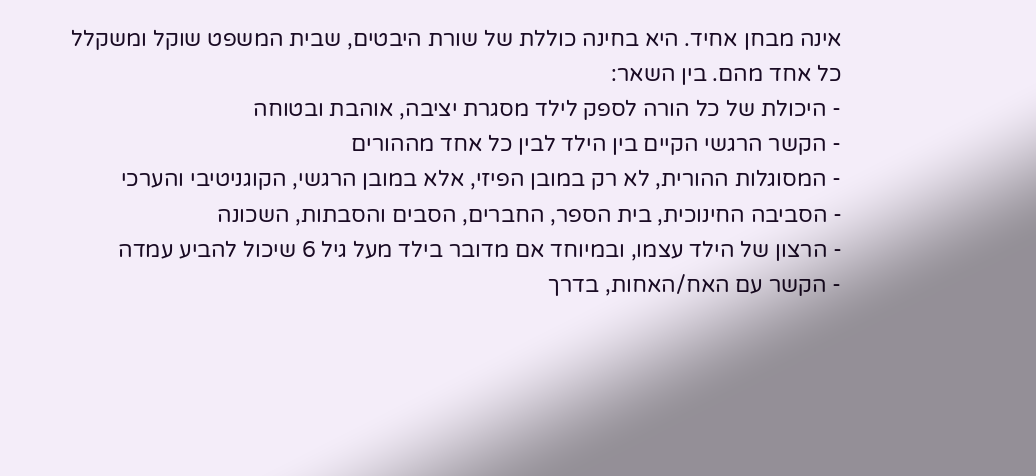אינה מבחן אחיד. היא בחינה כוללת של שורת היבטים, שבית המשפט שוקל ומשקלל כל אחד מהם. בין השאר:
- היכולת של כל הורה לספק לילד מסגרת יציבה, אוהבת ובטוחה
- הקשר הרגשי הקיים בין הילד לבין כל אחד מההורים
- המסוגלות ההורית, לא רק במובן הפיזי, אלא במובן הרגשי, הקוגניטיבי והערכי
- הסביבה החינוכית, בית הספר, החברים, הסבים והסבתות, השכונה
- הרצון של הילד עצמו, ובמיוחד אם מדובר בילד מעל גיל 6 שיכול להביע עמדה
- הקשר עם האח/האחות, בדרך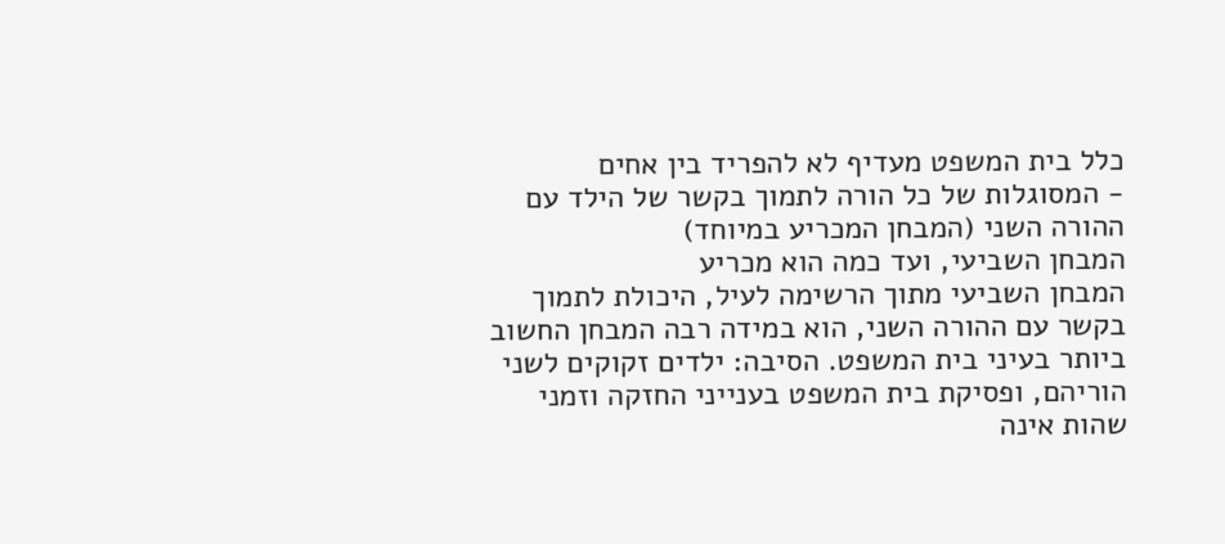כלל בית המשפט מעדיף לא להפריד בין אחים
- המסוגלות של כל הורה לתמוך בקשר של הילד עם ההורה השני (המבחן המכריע במיוחד)
המבחן השביעי, ועד כמה הוא מכריע
המבחן השביעי מתוך הרשימה לעיל, היכולת לתמוך בקשר עם ההורה השני, הוא במידה רבה המבחן החשוב ביותר בעיני בית המשפט. הסיבה: ילדים זקוקים לשני הוריהם, ופסיקת בית המשפט בענייני החזקה וזמני שהות אינה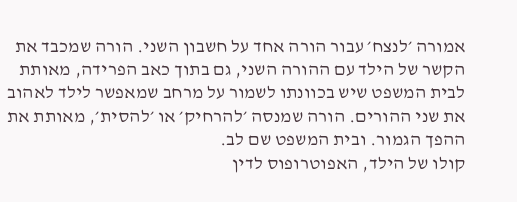אמורה ׳לנצח׳ עבור הורה אחד על חשבון השני. הורה שמכבד את הקשר של הילד עם ההורה השני, גם בתוך כאב הפרידה, מאותת לבית המשפט שיש בכוונתו לשמור על מרחב שמאפשר לילד לאהוב את שני ההורים. הורה שמנסה ׳להרחיק׳ או ׳להסית׳, מאותת את ההפך הגמור. ובית המשפט שם לב.
קולו של הילד, האפוטרופוס לדין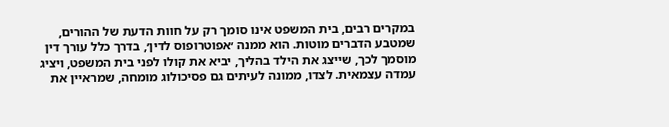במקרים רבים, בית המשפט אינו סומך רק על חוות הדעת של ההורים, שמטבע הדברים מוטות. הוא ממנה ׳אפוטרופוס לדין׳, בדרך כלל עורך דין מוסמך לכך, שייצג את הילד בהליך, יביא את קולו לפני בית המשפט, ויציג עמדה עצמאית. לצדו, ממונה לעיתים גם פסיכולוג מומחה, שמראיין את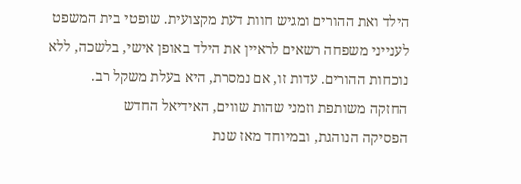הילד ואת ההורים ומגיש חוות דעת מקצועית. שופטי בית המשפט לענייני משפחה רשאים לראיין את הילד באופן אישי, בלשכה, ללא נוכחות ההורים. עדות זו, אם נמסרת, היא בעלת משקל רב.
החזקה משותפת וזמני שהות שווים, האידיאל החדש
הפסיקה הנוהגת, ובמיוחד מאז שנת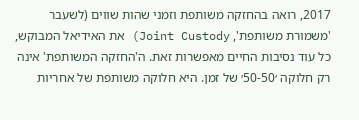2017, רואה בהחזקה משותפת וזמני שהות שווים (לשעבר 'משמורת משותפת', Joint Custody) את האידיאל המבוקש, כל עוד נסיבות החיים מאפשרות זאת. ה'החזקה המשותפת' אינה רק חלוקה ׳50-50׳ של זמן. היא חלוקה משותפת של אחריות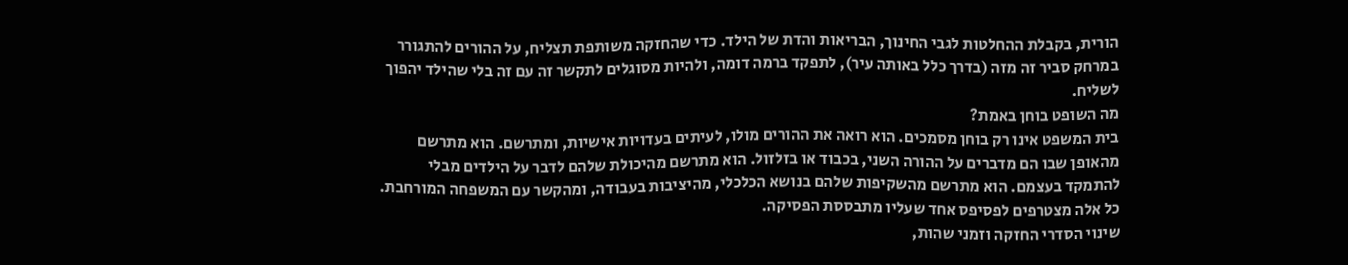הורית, בקבלת ההחלטות לגבי החינוך, הבריאות והדת של הילד. כדי שהחזקה משותפת תצליח, על ההורים להתגורר במרחק סביר זה מזה (בדרך כלל באותה עיר), לתפקד ברמה דומה, ולהיות מסוגלים לתקשר זה עם זה בלי שהילד יהפוך לשליח.
מה השופט בוחן באמת?
בית המשפט אינו רק בוחן מסמכים. הוא רואה את ההורים מולו, לעיתים בעדויות אישיות, ומתרשם. הוא מתרשם מהאופן שבו הם מדברים על ההורה השני, בכבוד או בזלזול. הוא מתרשם מהיכולת שלהם לדבר על הילדים מבלי להתמקד בעצמם. הוא מתרשם מהשקיפות שלהם בנושא הכלכלי, מהיציבות בעבודה, ומהקשר עם המשפחה המורחבת. כל אלה מצטרפים לפסיפס אחד שעליו מתבססת הפסיקה.
שינוי הסדרי החזקה וזמני שהות,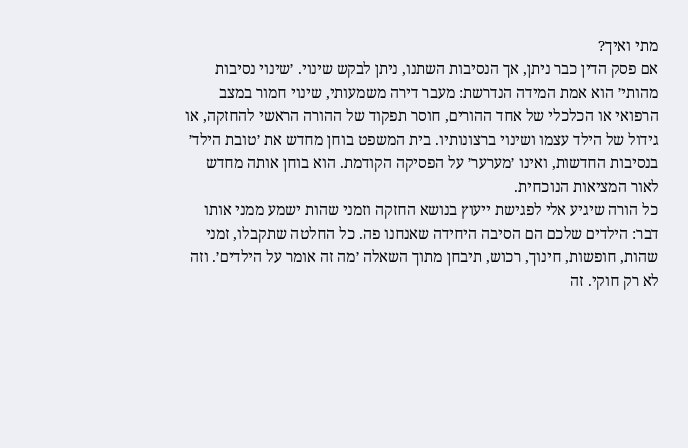מתי ואיך?
אם פסק הדין כבר ניתן, אך הנסיבות השתנו, ניתן לבקש שינוי. ׳שינוי נסיבות מהותי׳ הוא אמת המידה הנדרשת: מעבר דירה משמעותי, שינוי חמור במצב הרפואי או הכלכלי של אחד ההורים, חוסר תפקוד של ההורה הראשי להחזקה, או גידול של הילד עצמו ושינוי ברצונותיו. בית המשפט בוחן מחדש את ׳טובת הילד׳ בנסיבות החדשות, ואינו ׳מערער׳ על הפסיקה הקודמת. הוא בוחן אותה מחדש לאור המציאות הנוכחית.
כל הורה שיגיע אלי לפגישת ייעוץ בנושא החזקה וזמני שהות ישמע ממני אותו דבר: הילדים שלכם הם הסיבה היחידה שאנחנו פה. כל החלטה שתקבלו, זמני שהות, חופשות, חינוך, רכוש, תיבחן מתוך השאלה ׳מה זה אומר על הילדים׳. וזה לא רק חוקי. זה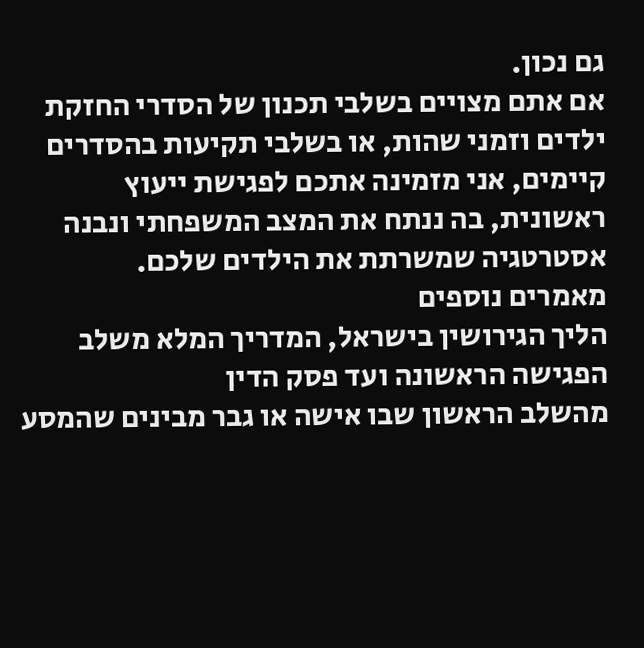גם נכון.
אם אתם מצויים בשלבי תכנון של הסדרי החזקת ילדים וזמני שהות, או בשלבי תקיעות בהסדרים קיימים, אני מזמינה אתכם לפגישת ייעוץ ראשונית, בה ננתח את המצב המשפחתי ונבנה אסטרטגיה שמשרתת את הילדים שלכם.
מאמרים נוספים
הליך הגירושין בישראל, המדריך המלא משלב הפגישה הראשונה ועד פסק הדין
מהשלב הראשון שבו אישה או גבר מבינים שהמסע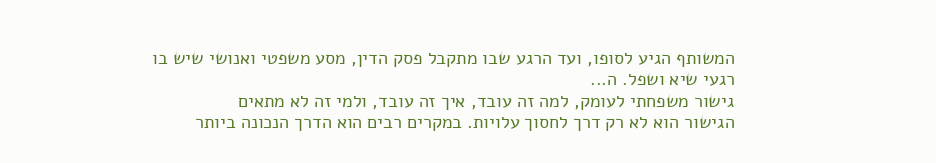המשותף הגיע לסופו, ועד הרגע שבו מתקבל פסק הדין, מסע משפטי ואנושי שיש בו רגעי שיא ושפל. ה...
גישור משפחתי לעומק, למה זה עובד, איך זה עובד, ולמי זה לא מתאים
הגישור הוא לא רק דרך לחסוך עלויות. במקרים רבים הוא הדרך הנכונה ביותר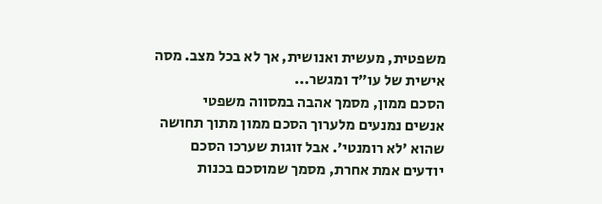משפטית, מעשית ואנושית, אך לא בכל מצב. מסה אישית של עו״ד ומגשר...
הסכם ממון, מסמך אהבה במסווה משפטי
אנשים נמנעים מלערוך הסכם ממון מתוך תחושה שהוא ׳לא רומנטי׳. אבל זוגות שערכו הסכם יודעים אמת אחרת, מסמך שמוסכם בכנות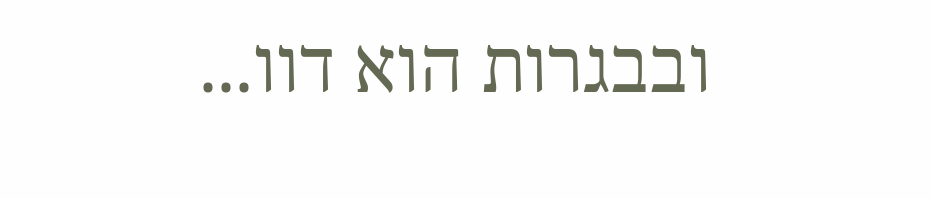ובבגרות הוא דוו...